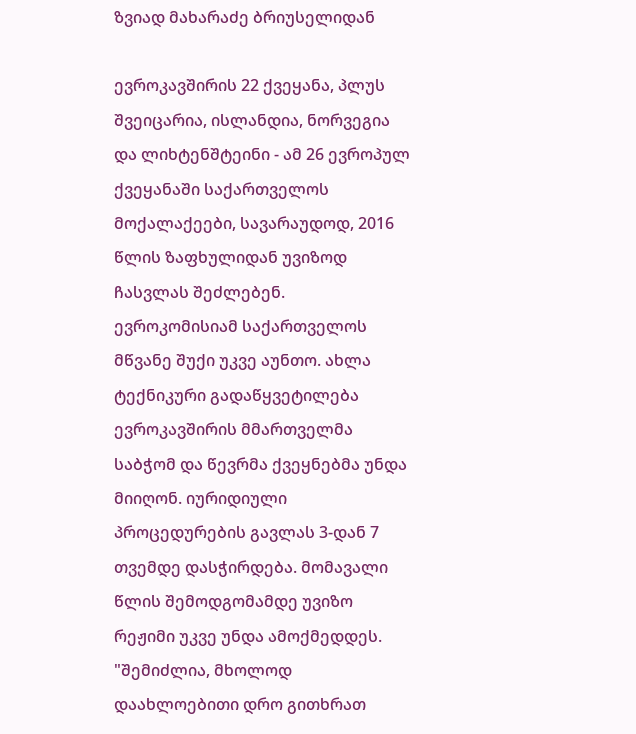ზვიად მახარაძე ბრიუსელიდან

ევროკავშირის 22 ქვეყანა, პლუს შვეიცარია, ისლანდია, ნორვეგია და ლიხტენშტეინი - ამ 26 ევროპულ ქვეყანაში საქართველოს მოქალაქეები, სავარაუდოდ, 2016 წლის ზაფხულიდან უვიზოდ ჩასვლას შეძლებენ. ევროკომისიამ საქართველოს მწვანე შუქი უკვე აუნთო. ახლა ტექნიკური გადაწყვეტილება ევროკავშირის მმართველმა საბჭომ და წევრმა ქვეყნებმა უნდა მიიღონ. იურიდიული პროცედურების გავლას 3-დან 7 თვემდე დასჭირდება. მომავალი წლის შემოდგომამდე უვიზო რეჟიმი უკვე უნდა ამოქმედდეს.
"შემიძლია, მხოლოდ დაახლოებითი დრო გითხრათ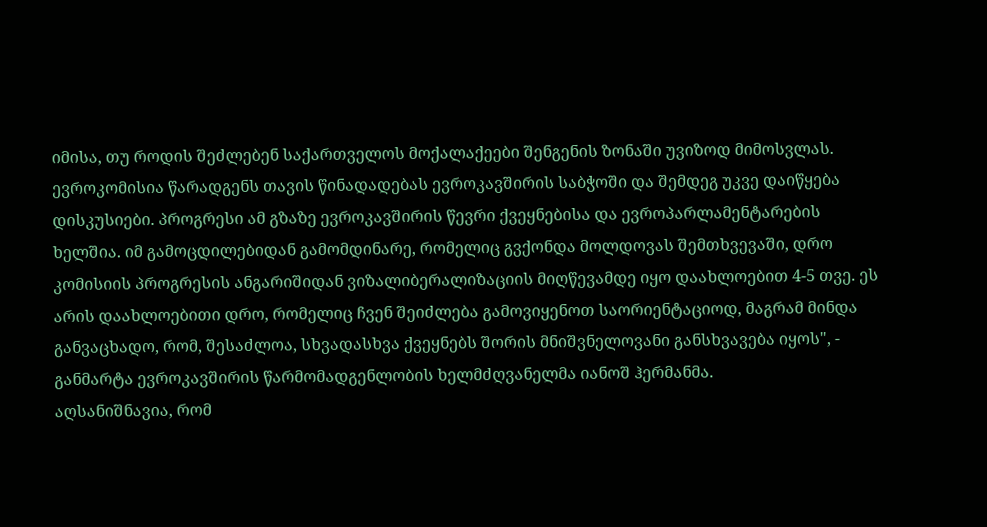იმისა, თუ როდის შეძლებენ საქართველოს მოქალაქეები შენგენის ზონაში უვიზოდ მიმოსვლას. ევროკომისია წარადგენს თავის წინადადებას ევროკავშირის საბჭოში და შემდეგ უკვე დაიწყება დისკუსიები. პროგრესი ამ გზაზე ევროკავშირის წევრი ქვეყნებისა და ევროპარლამენტარების ხელშია. იმ გამოცდილებიდან გამომდინარე, რომელიც გვქონდა მოლდოვას შემთხვევაში, დრო კომისიის პროგრესის ანგარიშიდან ვიზალიბერალიზაციის მიღწევამდე იყო დაახლოებით 4-5 თვე. ეს არის დაახლოებითი დრო, რომელიც ჩვენ შეიძლება გამოვიყენოთ საორიენტაციოდ, მაგრამ მინდა განვაცხადო, რომ, შესაძლოა, სხვადასხვა ქვეყნებს შორის მნიშვნელოვანი განსხვავება იყოს", - განმარტა ევროკავშირის წარმომადგენლობის ხელმძღვანელმა იანოშ ჰერმანმა.
აღსანიშნავია, რომ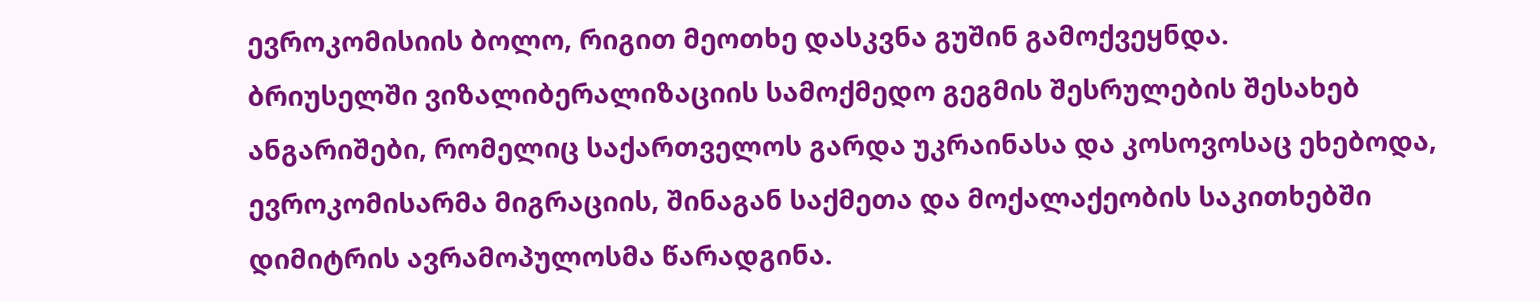ევროკომისიის ბოლო, რიგით მეოთხე დასკვნა გუშინ გამოქვეყნდა.
ბრიუსელში ვიზალიბერალიზაციის სამოქმედო გეგმის შესრულების შესახებ ანგარიშები, რომელიც საქართველოს გარდა უკრაინასა და კოსოვოსაც ეხებოდა, ევროკომისარმა მიგრაციის, შინაგან საქმეთა და მოქალაქეობის საკითხებში დიმიტრის ავრამოპულოსმა წარადგინა.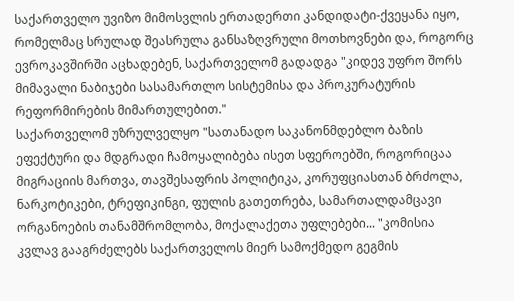საქართველო უვიზო მიმოსვლის ერთადერთი კანდიდატი-ქვეყანა იყო, რომელმაც სრულად შეასრულა განსაზღვრული მოთხოვნები და, როგორც ევროკავშირში აცხადებენ, საქართველომ გადადგა "კიდევ უფრო შორს მიმავალი ნაბიჯები სასამართლო სისტემისა და პროკურატურის რეფორმირების მიმართულებით."
საქართველომ უზრულველყო "სათანადო საკანონმდებლო ბაზის ეფექტური და მდგრადი ჩამოყალიბება ისეთ სფეროებში, როგორიცაა მიგრაციის მართვა, თავშესაფრის პოლიტიკა, კორუფციასთან ბრძოლა, ნარკოტიკები, ტრეფიკინგი, ფულის გათეთრება, სამართალდამცავი ორგანოების თანამშრომლობა, მოქალაქეთა უფლებები... "კომისია კვლავ გააგრძელებს საქართველოს მიერ სამოქმედო გეგმის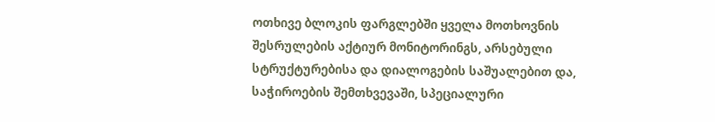ოთხივე ბლოკის ფარგლებში ყველა მოთხოვნის შესრულების აქტიურ მონიტორინგს, არსებული სტრუქტურებისა და დიალოგების საშუალებით და, საჭიროების შემთხვევაში, სპეციალური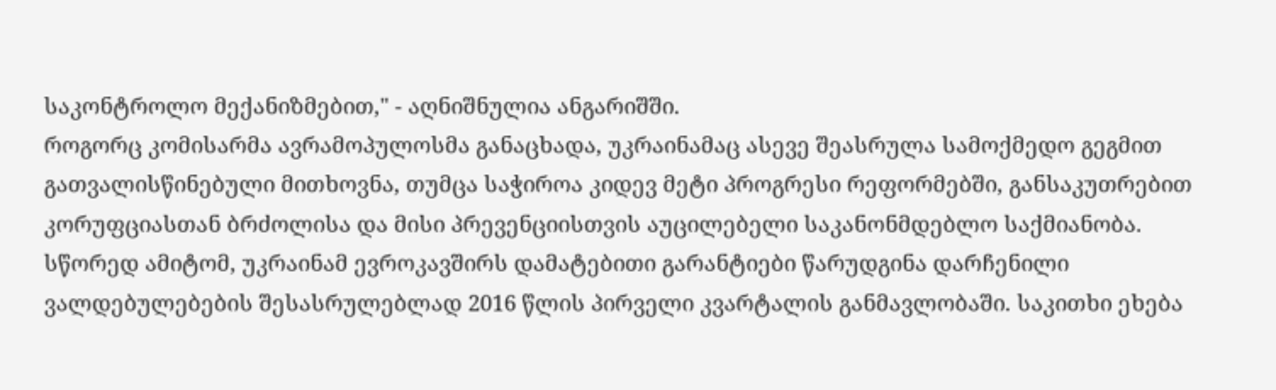საკონტროლო მექანიზმებით," - აღნიშნულია ანგარიშში.
როგორც კომისარმა ავრამოპულოსმა განაცხადა, უკრაინამაც ასევე შეასრულა სამოქმედო გეგმით გათვალისწინებული მითხოვნა, თუმცა საჭიროა კიდევ მეტი პროგრესი რეფორმებში, განსაკუთრებით კორუფციასთან ბრძოლისა და მისი პრევენციისთვის აუცილებელი საკანონმდებლო საქმიანობა. სწორედ ამიტომ, უკრაინამ ევროკავშირს დამატებითი გარანტიები წარუდგინა დარჩენილი ვალდებულებების შესასრულებლად 2016 წლის პირველი კვარტალის განმავლობაში. საკითხი ეხება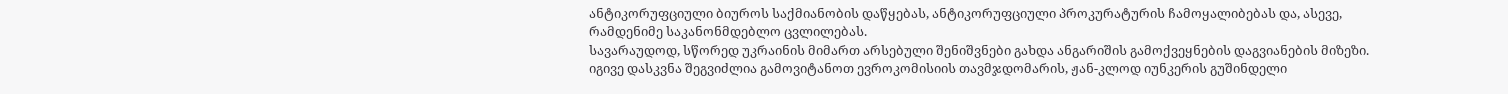ანტიკორუფციული ბიუროს საქმიანობის დაწყებას, ანტიკორუფციული პროკურატურის ჩამოყალიბებას და, ასევე, რამდენიმე საკანონმდებლო ცვლილებას.
სავარაუდოდ, სწორედ უკრაინის მიმართ არსებული შენიშვნები გახდა ანგარიშის გამოქვეყნების დაგვიანების მიზეზი. იგივე დასკვნა შეგვიძლია გამოვიტანოთ ევროკომისიის თავმჯდომარის, ჟან-კლოდ იუნკერის გუშინდელი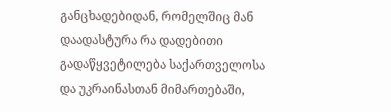განცხადებიდან, რომელშიც მან დაადასტურა რა დადებითი გადაწყვეტილება საქართველოსა და უკრაინასთან მიმართებაში,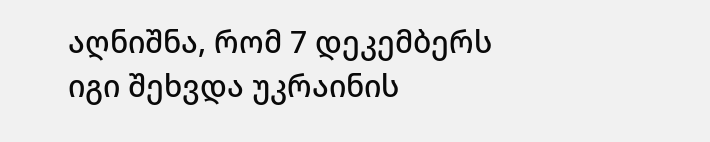აღნიშნა, რომ 7 დეკემბერს იგი შეხვდა უკრაინის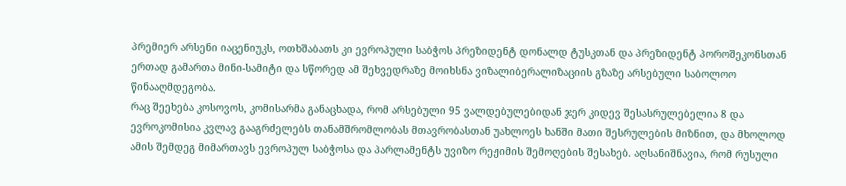პრემიერ არსენი იაცენიუკს, ოთხშაბათს კი ევროპული საბჭოს პრეზიდენტ დონალდ ტუსკთან და პრეზიდენტ პოროშეკონსთან ერთად გამართა მინი-სამიტი და სწორედ ამ შეხვედრაზე მოიხსნა ვიზალიბერალიზაციის გზაზე არსებული საბოლოო წინააღმდეგობა.
რაც შეეხება კოსოვოს, კომისარმა განაცხადა, რომ არსებული 95 ვალდებულებიდან ჯერ კიდევ შესასრულებელია 8 და ევროკომისია კვლავ გააგრძელებს თანამშრომლობას მთავრობასთან უახლოეს ხანში მათი შესრულების მიზნით, და მხოლოდ ამის შემდეგ მიმართავს ევროპულ საბჭოსა და პარლამენტს უვიზო რეჟიმის შემოღების შესახებ. აღსანიშნავია, რომ რუსული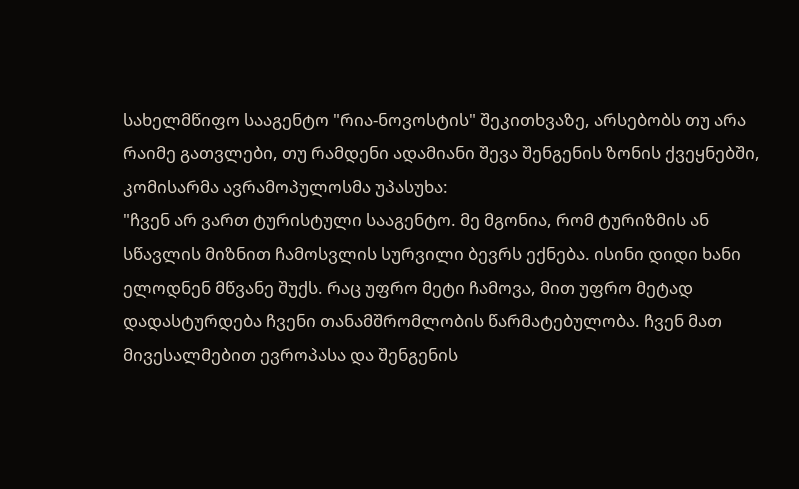სახელმწიფო სააგენტო "რია-ნოვოსტის" შეკითხვაზე, არსებობს თუ არა რაიმე გათვლები, თუ რამდენი ადამიანი შევა შენგენის ზონის ქვეყნებში, კომისარმა ავრამოპულოსმა უპასუხა:
"ჩვენ არ ვართ ტურისტული სააგენტო. მე მგონია, რომ ტურიზმის ან სწავლის მიზნით ჩამოსვლის სურვილი ბევრს ექნება. ისინი დიდი ხანი ელოდნენ მწვანე შუქს. რაც უფრო მეტი ჩამოვა, მით უფრო მეტად დადასტურდება ჩვენი თანამშრომლობის წარმატებულობა. ჩვენ მათ მივესალმებით ევროპასა და შენგენის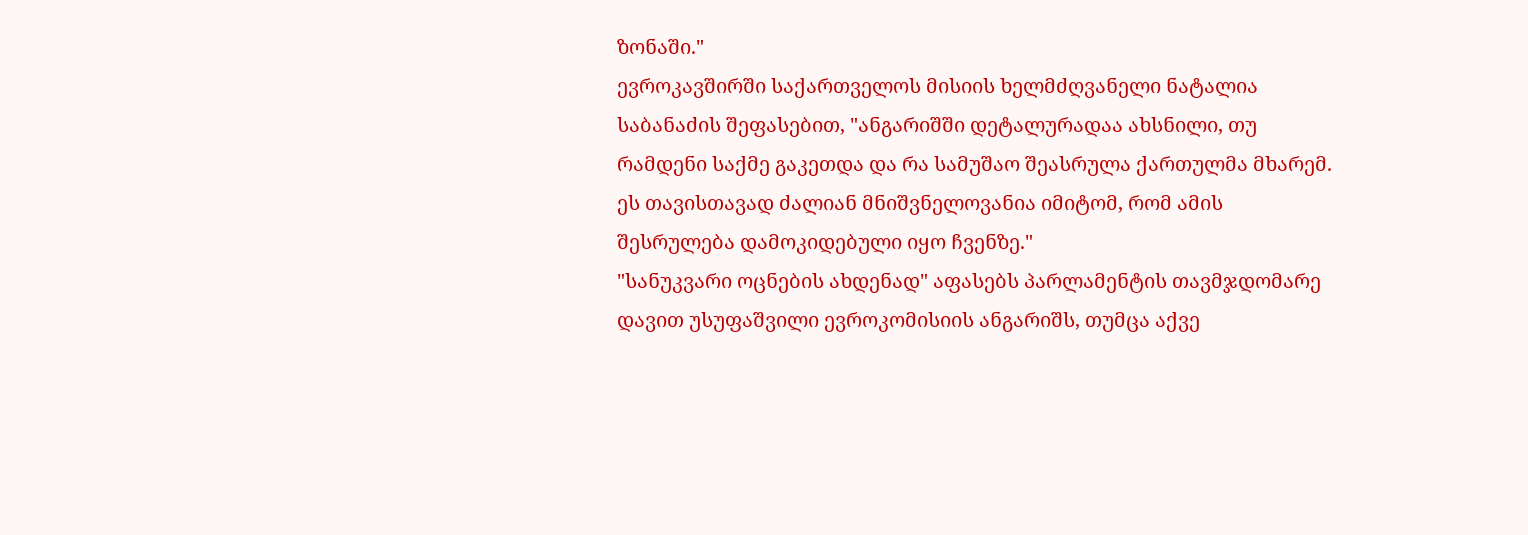ზონაში."
ევროკავშირში საქართველოს მისიის ხელმძღვანელი ნატალია საბანაძის შეფასებით, "ანგარიშში დეტალურადაა ახსნილი, თუ რამდენი საქმე გაკეთდა და რა სამუშაო შეასრულა ქართულმა მხარემ. ეს თავისთავად ძალიან მნიშვნელოვანია იმიტომ, რომ ამის შესრულება დამოკიდებული იყო ჩვენზე."
"სანუკვარი ოცნების ახდენად" აფასებს პარლამენტის თავმჯდომარე დავით უსუფაშვილი ევროკომისიის ანგარიშს, თუმცა აქვე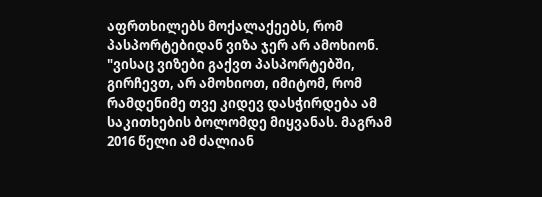აფრთხილებს მოქალაქეებს, რომ პასპორტებიდან ვიზა ჯერ არ ამოხიონ.
"ვისაც ვიზები გაქვთ პასპორტებში, გირჩევთ, არ ამოხიოთ, იმიტომ, რომ რამდენიმე თვე კიდევ დასჭირდება ამ საკითხების ბოლომდე მიყვანას. მაგრამ 2016 წელი ამ ძალიან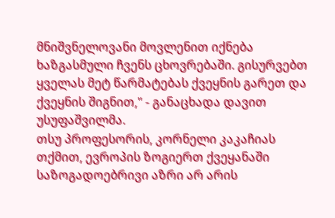მნიშვნელოვანი მოვლენით იქნება ხაზგასმული ჩვენს ცხოვრებაში. გისურვებთ ყველას მეტ წარმატებას ქვეყნის გარეთ და ქვეყნის შიგნით," - განაცხადა დავით უსუფაშვილმა.
თსუ პროფესორის, კორნელი კაკაჩიას თქმით, ევროპის ზოგიერთ ქვეყანაში საზოგადოებრივი აზრი არ არის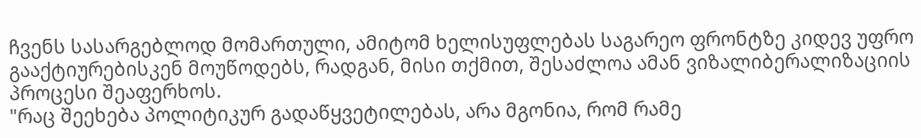ჩვენს სასარგებლოდ მომართული, ამიტომ ხელისუფლებას საგარეო ფრონტზე კიდევ უფრო გააქტიურებისკენ მოუწოდებს, რადგან, მისი თქმით, შესაძლოა ამან ვიზალიბერალიზაციის პროცესი შეაფერხოს.
"რაც შეეხება პოლიტიკურ გადაწყვეტილებას, არა მგონია, რომ რამე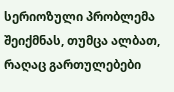სერიოზული პრობლემა შეიქმნას, თუმცა ალბათ, რაღაც გართულებები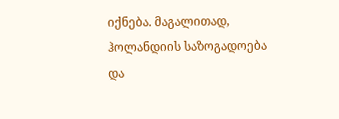იქნება. მაგალითად, ჰოლანდიის საზოგადოება და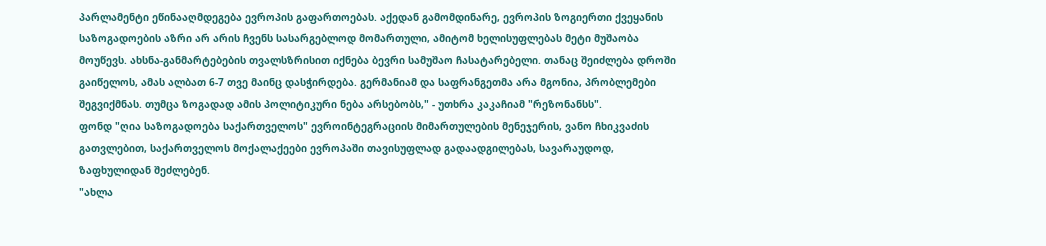პარლამენტი ეწინააღმდეგება ევროპის გაფართოებას. აქედან გამომდინარე, ევროპის ზოგიერთი ქვეყანის საზოგადოების აზრი არ არის ჩვენს სასარგებლოდ მომართული, ამიტომ ხელისუფლებას მეტი მუშაობა მოუწევს. ახსნა-განმარტებების თვალსზრისით იქნება ბევრი სამუშაო ჩასატარებელი. თანაც შეიძლება დროში გაიწელოს, ამას ალბათ 6-7 თვე მაინც დასჭირდება. გერმანიამ და საფრანგეთმა არა მგონია, პრობლემები შეგვიქმნას. თუმცა ზოგადად ამის პოლიტიკური ნება არსებობს," - უთხრა კაკაჩიამ "რეზონანსს".
ფონდ "ღია საზოგადოება საქართველოს" ევროინტეგრაციის მიმართულების მენეჯერის, ვანო ჩხიკვაძის გათვლებით, საქართველოს მოქალაქეები ევროპაში თავისუფლად გადაადგილებას, სავარაუდოდ, ზაფხულიდან შეძლებენ.
"ახლა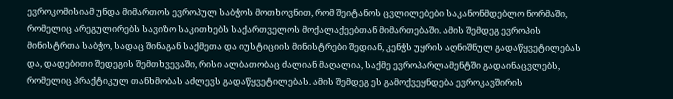ევროკომისიამ უნდა მიმართოს ევროპულ საბჭოს მოთხოვნით, რომ შეიტანოს ცვლილებები საკანონმდებლო ნორმაში, რომელიც არეგულირებს სავიზო საკითხებს საქართველოს მოქალაქეებთან მიმართებაში. ამის შემდეგ ევროპის მინისტრთა საბჭო, სადაც შინაგან საქმეთა და იუსტიციის მინისტრები შედიან, კენჭს უყრის აღნიშნულ გადაწყვეტილებას და, დადებითი შედეგის შემთხვევაში, რისი ალბათობაც ძალიან მაღალია, საქმე ევროპარლამენტში გადაინაცვლებს, რომელიც პრაქტიკულ თანხმობას აძლევს გადაწყვეტილებას. ამის შემდეგ ეს გამოქვეყნდება ევროკავშირის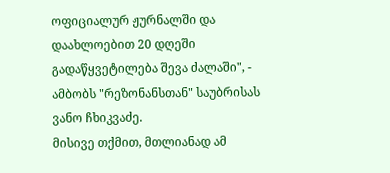ოფიციალურ ჟურნალში და დაახლოებით 20 დღეში გადაწყვეტილება შევა ძალაში", - ამბობს "რეზონანსთან" საუბრისას ვანო ჩხიკვაძე.
მისივე თქმით, მთლიანად ამ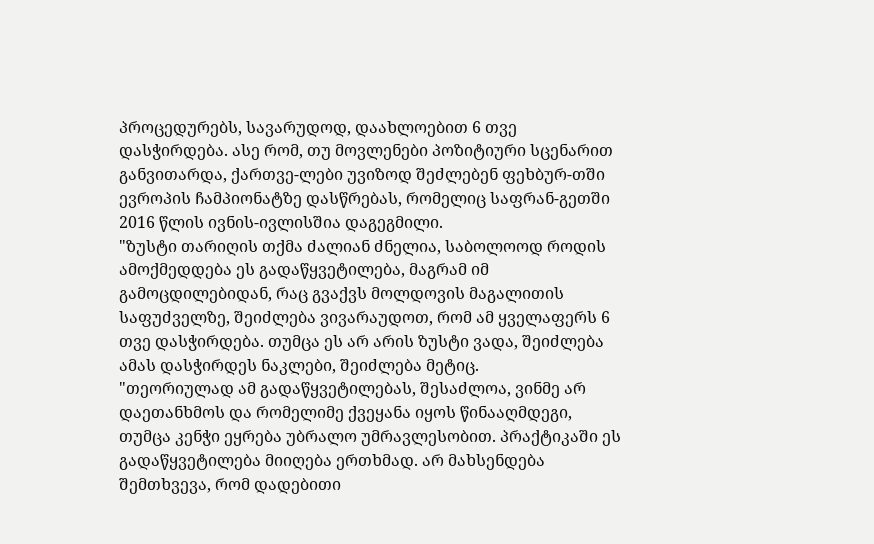პროცედურებს, სავარუდოდ, დაახლოებით 6 თვე დასჭირდება. ასე რომ, თუ მოვლენები პოზიტიური სცენარით განვითარდა, ქართვე-ლები უვიზოდ შეძლებენ ფეხბურ-თში ევროპის ჩამპიონატზე დასწრებას, რომელიც საფრან-გეთში 2016 წლის ივნის-ივლისშია დაგეგმილი.
"ზუსტი თარიღის თქმა ძალიან ძნელია, საბოლოოდ როდის ამოქმედდება ეს გადაწყვეტილება, მაგრამ იმ გამოცდილებიდან, რაც გვაქვს მოლდოვის მაგალითის საფუძველზე, შეიძლება ვივარაუდოთ, რომ ამ ყველაფერს 6 თვე დასჭირდება. თუმცა ეს არ არის ზუსტი ვადა, შეიძლება ამას დასჭირდეს ნაკლები, შეიძლება მეტიც.
"თეორიულად ამ გადაწყვეტილებას, შესაძლოა, ვინმე არ დაეთანხმოს და რომელიმე ქვეყანა იყოს წინააღმდეგი, თუმცა კენჭი ეყრება უბრალო უმრავლესობით. პრაქტიკაში ეს გადაწყვეტილება მიიღება ერთხმად. არ მახსენდება შემთხვევა, რომ დადებითი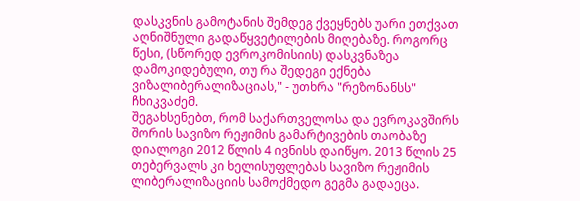დასკვნის გამოტანის შემდეგ ქვეყნებს უარი ეთქვათ აღნიშნული გადაწყვეტილების მიღებაზე. როგორც წესი, (სწორედ ევროკომისიის) დასკვნაზეა დამოკიდებული, თუ რა შედეგი ექნება ვიზალიბერალიზაციას," - უთხრა "რეზონანსს" ჩხიკვაძემ.
შეგახსენებთ, რომ საქართველოსა და ევროკავშირს შორის სავიზო რეჟიმის გამარტივების თაობაზე დიალოგი 2012 წლის 4 ივნისს დაიწყო. 2013 წლის 25 თებერვალს კი ხელისუფლებას სავიზო რეჟიმის ლიბერალიზაციის სამოქმედო გეგმა გადაეცა.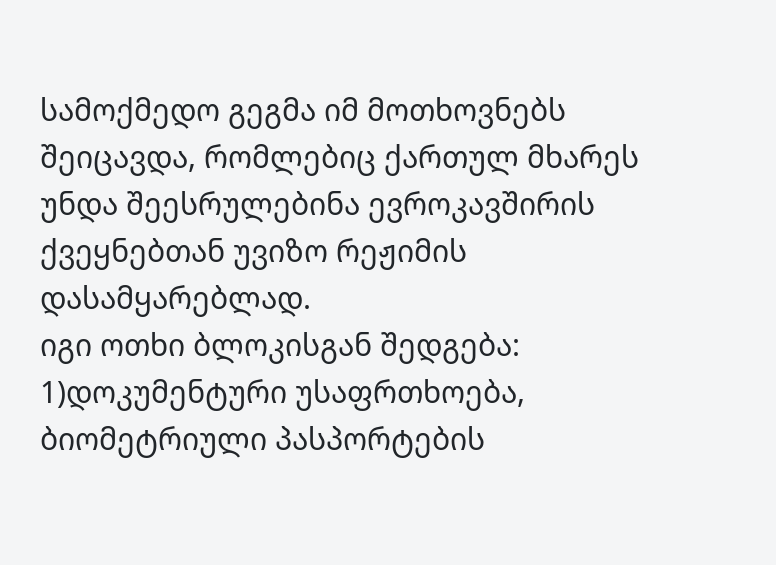სამოქმედო გეგმა იმ მოთხოვნებს შეიცავდა, რომლებიც ქართულ მხარეს უნდა შეესრულებინა ევროკავშირის ქვეყნებთან უვიზო რეჟიმის დასამყარებლად.
იგი ოთხი ბლოკისგან შედგება: 1)დოკუმენტური უსაფრთხოება, ბიომეტრიული პასპორტების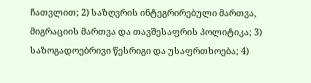ჩათვლით; 2) საზღვრის ინტეგრირებული მართვა, მიგრაციის მართვა და თავშესაფრის პოლიტიკა; 3) საზოგადოებრივი წესრიგი და უსაფრთხოება; 4)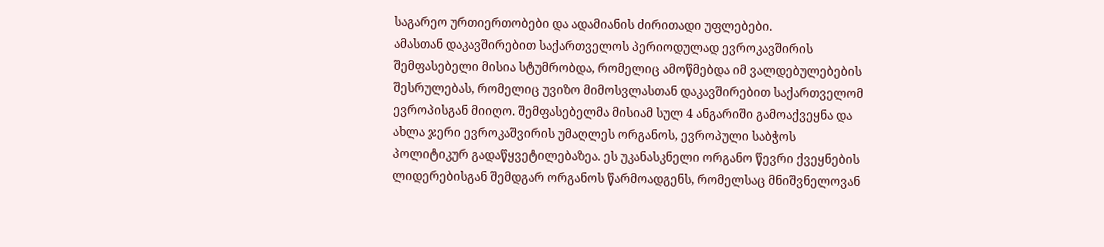საგარეო ურთიერთობები და ადამიანის ძირითადი უფლებები.
ამასთან დაკავშირებით საქართველოს პერიოდულად ევროკავშირის შემფასებელი მისია სტუმრობდა, რომელიც ამოწმებდა იმ ვალდებულებების შესრულებას, რომელიც უვიზო მიმოსვლასთან დაკავშირებით საქართველომ ევროპისგან მიიღო. შემფასებელმა მისიამ სულ 4 ანგარიში გამოაქვეყნა და ახლა ჯერი ევროკაშვირის უმაღლეს ორგანოს, ევროპული საბჭოს პოლიტიკურ გადაწყვეტილებაზეა. ეს უკანასკნელი ორგანო წევრი ქვეყნების ლიდერებისგან შემდგარ ორგანოს წარმოადგენს, რომელსაც მნიშვნელოვან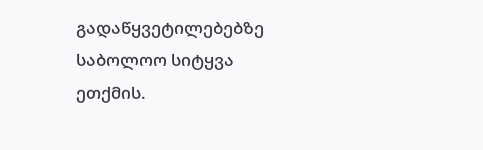გადაწყვეტილებებზე საბოლოო სიტყვა ეთქმის.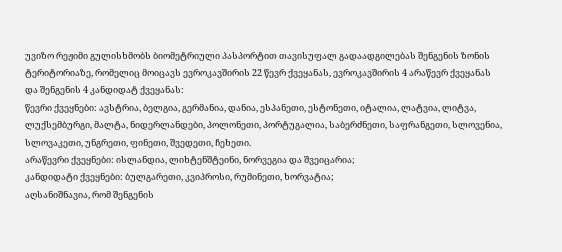უვიზო რეჟიმი გულისხმობს ბიომეტრიული პასპორტით თავისუფალ გადაადგილებას შენგენის ზონის ტერიტორიაზე, რომელიც მოიცავს ევროკავშირის 22 წევრ ქვეყანას, ევროკავშირის 4 არაწევრ ქვეყანას და შენგენის 4 კანდიდატ ქვეყანას:
წევრი ქვეყნები: ავსტრია, ბელგია, გერმანია, დანია, ესპანეთი, ესტონეთი, იტალია, ლატვია, ლიტვა, ლუქსემბურგი, მალტა, ნიდერლანდები, პოლონეთი, პორტუგალია, საბერძნეთი, საფრანგეთი, სლოვენია, სლოვაკეთი, უნგრეთი, ფინეთი, შვედეთი, ჩეხეთი.
არაწევრი ქვეყნები: ისლანდია, ლიხტენშტეინი, ნორვეგია და შვეიცარია;
კანდიდატი ქვეყნები: ბულგარეთი, კვიპროსი, რუმინეთი, ხორვატია;
აღსანიშნავია, რომ შენგენის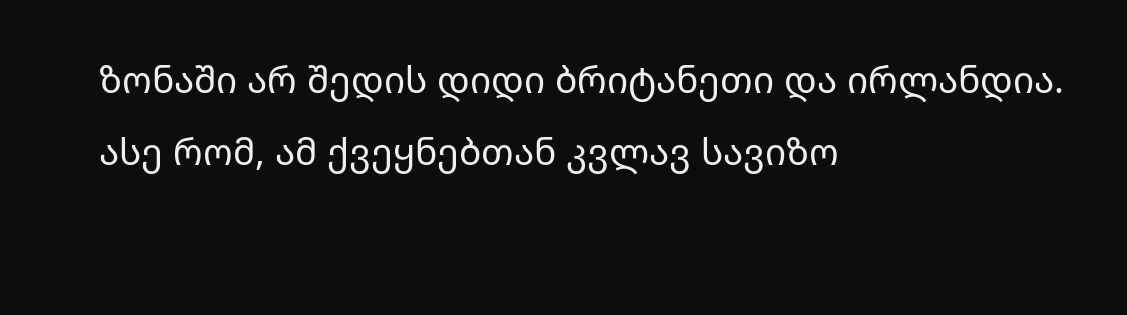ზონაში არ შედის დიდი ბრიტანეთი და ირლანდია. ასე რომ, ამ ქვეყნებთან კვლავ სავიზო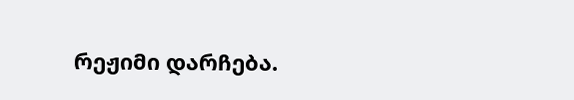რეჟიმი დარჩება.